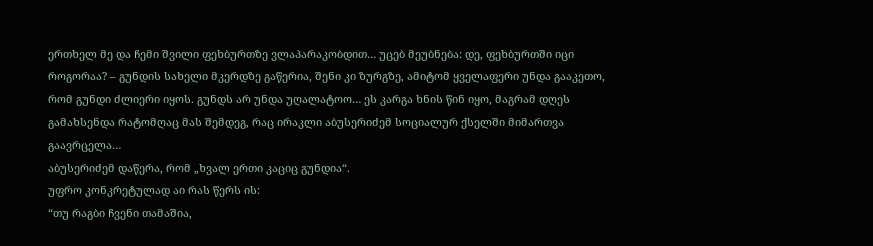ერთხელ მე და ჩემი შვილი ფეხბურთზე ვლაპარაკობდით… უცებ მეუბნება: დე, ფეხბურთში იცი როგორაა? – გუნდის სახელი მკერდზე გაწერია, შენი კი ზურგზე, ამიტომ ყველაფერი უნდა გააკეთო, რომ გუნდი ძლიერი იყოს. გუნდს არ უნდა უღალატოო… ეს კარგა ხნის წინ იყო, მაგრამ დღეს გამახსენდა რატომღაც მას შემდეგ, რაც ირაკლი აბუსერიძემ სოციალურ ქსელში მიმართვა გაავრცელა…
აბუსერიძემ დაწერა, რომ „ხვალ ერთი კაციც გუნდია“.
უფრო კონკრეტულად აი რას წერს ის:
“თუ რაგბი ჩვენი თამაშია,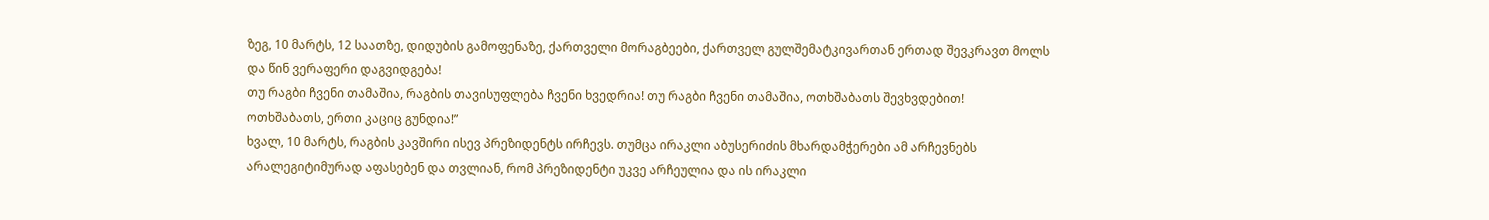ზეგ, 10 მარტს, 12 საათზე, დიდუბის გამოფენაზე, ქართველი მორაგბეები, ქართველ გულშემატკივართან ერთად შევკრავთ მოლს და წინ ვერაფერი დაგვიდგება!
თუ რაგბი ჩვენი თამაშია, რაგბის თავისუფლება ჩვენი ხვედრია! თუ რაგბი ჩვენი თამაშია, ოთხშაბათს შევხვდებით!
ოთხშაბათს, ერთი კაციც გუნდია!”
ხვალ, 10 მარტს, რაგბის კავშირი ისევ პრეზიდენტს ირჩევს. თუმცა ირაკლი აბუსერიძის მხარდამჭერები ამ არჩევნებს არალეგიტიმურად აფასებენ და თვლიან, რომ პრეზიდენტი უკვე არჩეულია და ის ირაკლი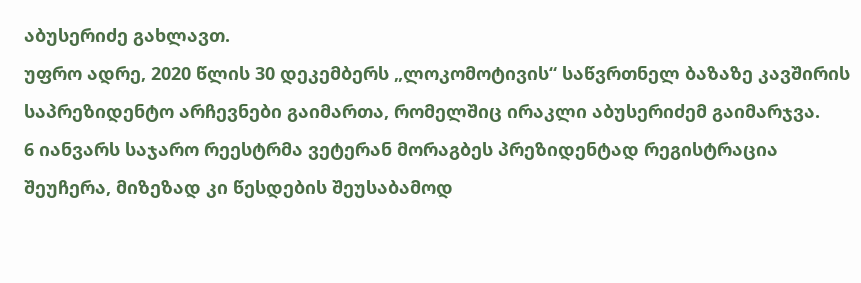აბუსერიძე გახლავთ.
უფრო ადრე, 2020 წლის 30 დეკემბერს „ლოკომოტივის“ საწვრთნელ ბაზაზე კავშირის საპრეზიდენტო არჩევნები გაიმართა, რომელშიც ირაკლი აბუსერიძემ გაიმარჯვა.
6 იანვარს საჯარო რეესტრმა ვეტერან მორაგბეს პრეზიდენტად რეგისტრაცია შეუჩერა, მიზეზად კი წესდების შეუსაბამოდ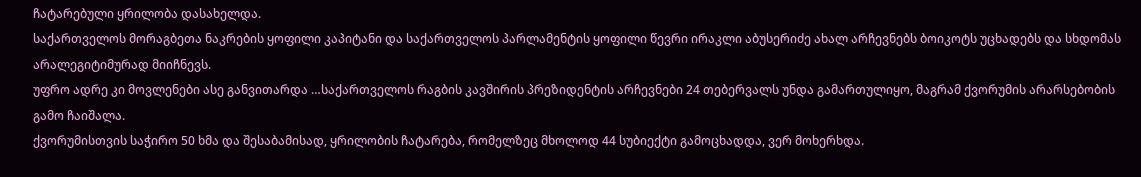ჩატარებული ყრილობა დასახელდა.
საქართველოს მორაგბეთა ნაკრების ყოფილი კაპიტანი და საქართველოს პარლამენტის ყოფილი წევრი ირაკლი აბუსერიძე ახალ არჩევნებს ბოიკოტს უცხადებს და სხდომას არალეგიტიმურად მიიჩნევს.
უფრო ადრე კი მოვლენები ასე განვითარდა …საქართველოს რაგბის კავშირის პრეზიდენტის არჩევნები 24 თებერვალს უნდა გამართულიყო, მაგრამ ქვორუმის არარსებობის გამო ჩაიშალა.
ქვორუმისთვის საჭირო 50 ხმა და შესაბამისად, ყრილობის ჩატარება, რომელზეც მხოლოდ 44 სუბიექტი გამოცხადდა, ვერ მოხერხდა.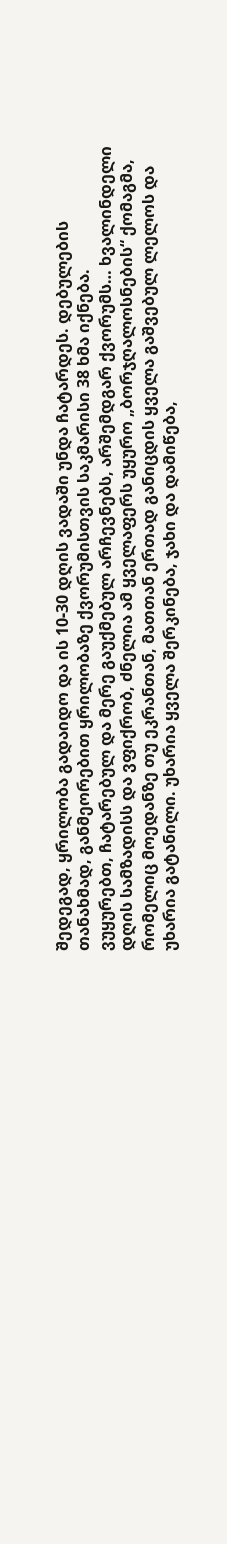შედეგად, ყრილობა გადაიდო და ის 10-30 დღის ვადაში უნდა ჩატარდეს. დებულების თანახმად, განმეორებით ყრილობაზე ქვორუმისთვის საკმარისი 38 ხმა იქნება.
ვუყურებთ, ჩატარებულ და მერე გაუქმებულ არჩევნებს, არშემდგარ ქვორუმს… ხვალინდელი დღის სამზადისს და ვფიქრობ, ძნელია ამ ყველაფერს უყურო „ბორჯღალოსნების“ ქომაგმა, რომელიც მოედანზე თუ ეკრანთან, მათთან ერთად განიცდის ყველა გაშვებულ ლელოს და უხარია გატანილი. უხარია ყველა შერკინება, ჯახი და დამიწება,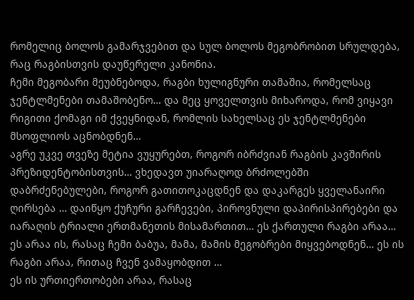რომელიც ბოლოს გამარჯვებით და სულ ბოლოს მეგობრობით სრულდება, რაც რაგბისთვის დაუწერელი კანონია.
ჩემი მეგობარი მეუბნებოდა, რაგბი ხულიგნური თამაშია, რომელსაც ჯენტლმენები თამაშობენო… და მეც ყოველთვის მიხაროდა, რომ ვიყავი რიგითი ქომაგი იმ ქვეყნიდან, რომლის სახელსაც ეს ჯენტლმენები მსოფლიოს აცნობდნენ…
აგრე უკვე თვეზე მეტია ვუყურებთ, როგორ იბრძვიან რაგბის კავშირის პრეზიდენტობისთვის… ვხედავთ უიარაღოდ ბრძოლებში დაბრძენებულები, როგორ გათითოკაცდნენ და დაკარგეს ყველანაირი ღირსება … დაიწყო ქუჩური გარჩევები, პიროვნული დაპირისპირებები და იარაღის ტრიალი ერთმანეთის მისამართით… ეს ქართული რაგბი არაა… ეს არაა ის, რასაც ჩემი ბაბუა, მამა, მამის მეგობრები მიყვებოდნენ… ეს ის რაგბი არაა, რითაც ჩვენ ვამაყობდით …
ეს ის ურთიერთობები არაა, რასაც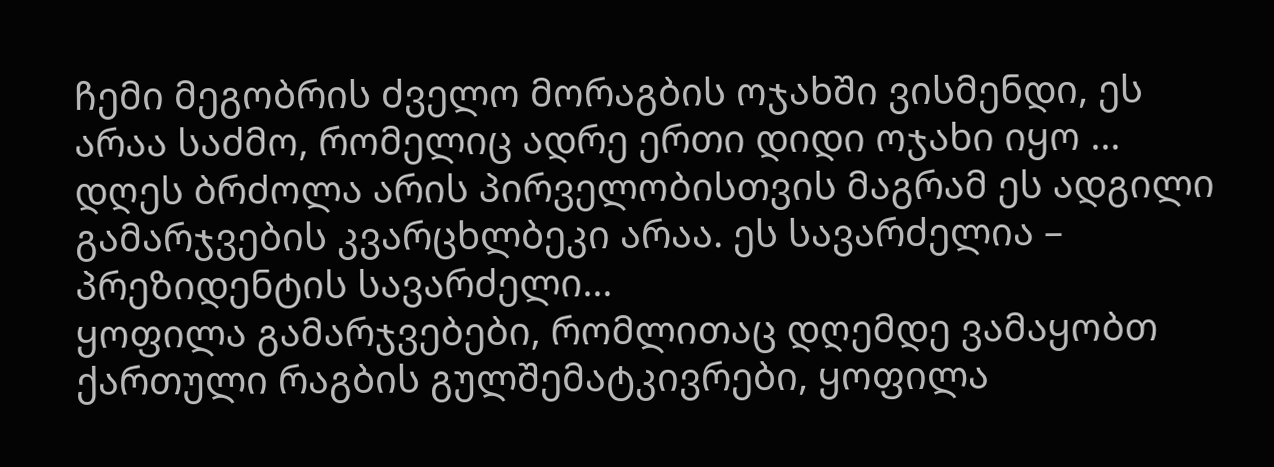ჩემი მეგობრის ძველო მორაგბის ოჯახში ვისმენდი, ეს არაა საძმო, რომელიც ადრე ერთი დიდი ოჯახი იყო …
დღეს ბრძოლა არის პირველობისთვის მაგრამ ეს ადგილი გამარჯვების კვარცხლბეკი არაა. ეს სავარძელია – პრეზიდენტის სავარძელი…
ყოფილა გამარჯვებები, რომლითაც დღემდე ვამაყობთ ქართული რაგბის გულშემატკივრები, ყოფილა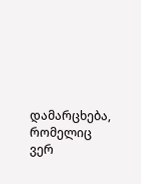დამარცხება, რომელიც ვერ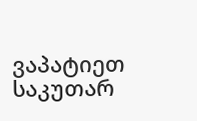ვაპატიეთ საკუთარ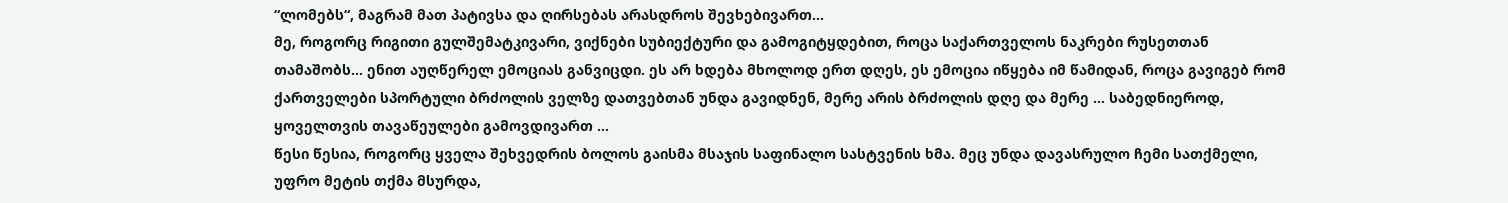“ლომებს“, მაგრამ მათ პატივსა და ღირსებას არასდროს შევხებივართ…
მე, როგორც რიგითი გულშემატკივარი, ვიქნები სუბიექტური და გამოგიტყდებით, როცა საქართველოს ნაკრები რუსეთთან თამაშობს… ენით აუღწერელ ემოციას განვიცდი. ეს არ ხდება მხოლოდ ერთ დღეს, ეს ემოცია იწყება იმ წამიდან, როცა გავიგებ რომ ქართველები სპორტული ბრძოლის ველზე დათვებთან უნდა გავიდნენ, მერე არის ბრძოლის დღე და მერე … საბედნიეროდ, ყოველთვის თავაწეულები გამოვდივართ …
წესი წესია, როგორც ყველა შეხვედრის ბოლოს გაისმა მსაჯის საფინალო სასტვენის ხმა. მეც უნდა დავასრულო ჩემი სათქმელი, უფრო მეტის თქმა მსურდა,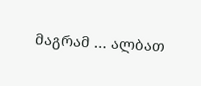მაგრამ … ალბათ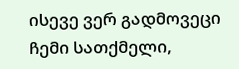ისევე ვერ გადმოვეცი ჩემი სათქმელი,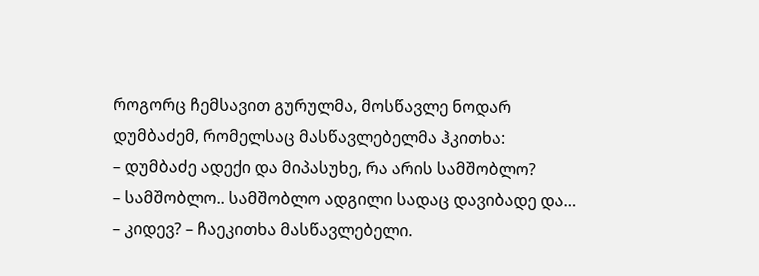როგორც ჩემსავით გურულმა, მოსწავლე ნოდარ დუმბაძემ, რომელსაც მასწავლებელმა ჰკითხა:
– დუმბაძე ადექი და მიპასუხე, რა არის სამშობლო?
– სამშობლო.. სამშობლო ადგილი სადაც დავიბადე და…
– კიდევ? – ჩაეკითხა მასწავლებელი.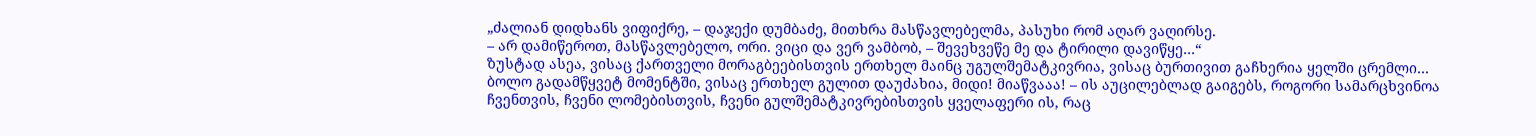„ძალიან დიდხანს ვიფიქრე, – დაჯექი დუმბაძე, მითხრა მასწავლებელმა, პასუხი რომ აღარ ვაღირსე.
– არ დამიწეროთ, მასწავლებელო, ორი. ვიცი და ვერ ვამბობ, – შევეხვეწე მე და ტირილი დავიწყე…“
ზუსტად ასეა, ვისაც ქართველი მორაგბეებისთვის ერთხელ მაინც უგულშემატკივრია, ვისაც ბურთივით გაჩხერია ყელში ცრემლი… ბოლო გადამწყვეტ მომენტში, ვისაც ერთხელ გულით დაუძახია, მიდი! მიაწვააა! – ის აუცილებლად გაიგებს, როგორი სამარცხვინოა ჩვენთვის, ჩვენი ლომებისთვის, ჩვენი გულშემატკივრებისთვის ყველაფერი ის, რაც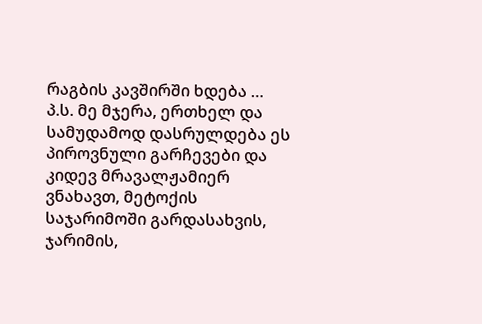რაგბის კავშირში ხდება …
პ.ს. მე მჯერა, ერთხელ და სამუდამოდ დასრულდება ეს პიროვნული გარჩევები და კიდევ მრავალჟამიერ ვნახავთ, მეტოქის საჯარიმოში გარდასახვის, ჯარიმის,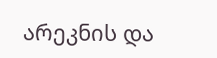არეკნის და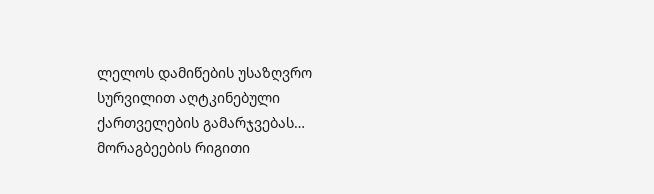ლელოს დამიწების უსაზღვრო სურვილით აღტკინებული ქართველების გამარჯვებას…
მორაგბეების რიგითი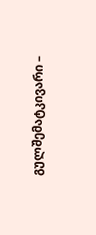გულშემატკივარი –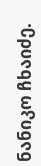ნანიკო ჩხაიძე.